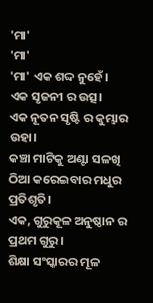'ମା'
'ମା'
'ମା' ଏକ ଶଦ୍ଦ ନୁହେଁ।
ଏକ ସୃଜନୀ ର ଉତ୍ସ।
ଏକ ନୂତନ ସୃଷ୍ଟି ର କୁମ୍ଭାର ଉହା।
କଞ୍ଚା ମାଟିକୁ ଅଣ୍ଟା ସଳଖି ଠିଆ କରେଇବାର ମଧୁର ପ୍ରତିଶୃତି।
ଏକ, ଗୁରୁକୂଳ ଅନୁଷ୍ଠାନ ର ପ୍ରଥମ ଗୁରୁ।
ଶିକ୍ଷା ସଂସ୍କାରର ମୂଳ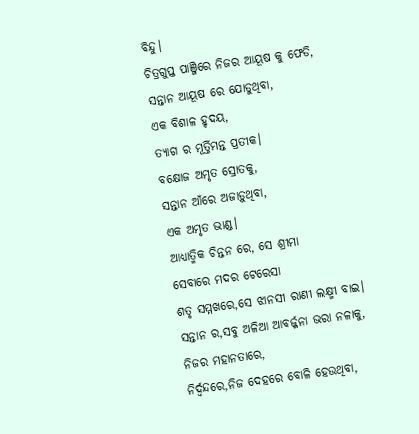ବିନ୍ଦୁ।
ଚିତ୍ରଗୁପ୍ତ ପାଞ୍ଜିରେ ନିଜର ଆୟୂଷ କୁ ଫେଡି,
ସନ୍ତାନ ଆୟୂଷ ରେ ଯୋଡୁଥିବା,
ଏକ ବିଶାଳ ହୃଦୟ,
ତ୍ୟାଗ ର ମୂର୍ତ୍ତିମନ୍ତ ପ୍ରତୀକ।
ବକ୍ଷୋଜ ଅମୃତ ସ୍ରୋତକୁ,
ସନ୍ତାନ ଆଁରେ ଅଜାଡ଼ୁଥିବା,
ଏକ ଅମୃତ ଭାଣ୍ଡ।
ଆଧ୍ୟାତ୍ମିକ ଚିନ୍ତନ ରେ, ସେ ଶ୍ରୀମା
ସେବାରେ ମଦର ଟେରେସା
ଶତୃ ସମ୍ମଖରେ,ସେ ଝାନସୀ ରାଣୀ ଲକ୍ଷ୍ମୀ ବାଇ।
ସନ୍ତାନ ର,ସବୁ ଅଳିଆ ଆବର୍ଜ୍ଜନା ଭରା ନଳାକୁ,
ନିଜର ମହାନତାରେ,
ନିର୍ଦ୍ଵନ୍ଦରେ,ନିଜ ଦେହରେ ବୋଳି ହେଉଥିବା,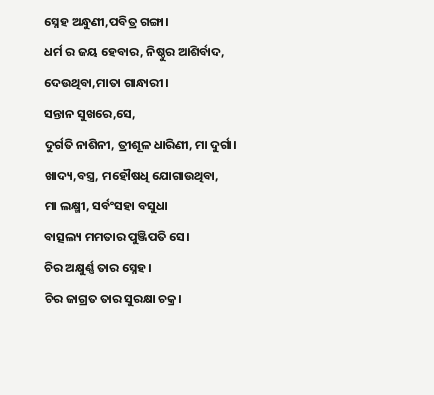ସ୍ନେହ ଅନ୍ଧୁଣୀ,ପବିତ୍ର ଗଙ୍ଗା।
ଧର୍ମ ର ଜୟ ହେବାର, ନିଷ୍ଠୁର ଆଶିର୍ବାଦ,
ଦେଉଥିବା,ମାତା ଗାନ୍ଧାରୀ।
ସନ୍ତାନ ସୁଖରେ,ସେ,
ଦୁର୍ଗତି ନାଶିନୀ, ତ୍ରୀଶୂଳ ଧାରିଣୀ, ମା ଦୁର୍ଗା।
ଖାଦ୍ୟ,ବସ୍ତ୍ର, ମହୌଷଧି ଯୋଗାଉଥିବା,
ମା ଲକ୍ଷ୍ମୀ, ସର୍ବଂସହା ବସୁଧା
ବାତ୍ସଲ୍ୟ ମମତାର ପୁଞ୍ଜିପତି ସେ।
ଚିର ଅକ୍ଷୁର୍ଣ୍ଣ ତାର ସ୍ନେହ।
ଚିର ଜାଗ୍ରତ ତାର ସୁରକ୍ଷା ଚକ୍ର।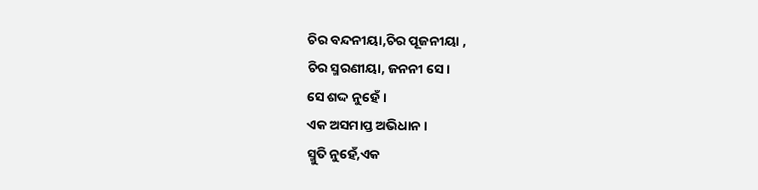ଚିର ବନ୍ଦନୀୟା,ଚିର ପୂଜନୀୟା ,
ଚିର ସ୍ମରଣୀୟା, ଜନନୀ ସେ।
ସେ ଶଦ୍ଦ ନୁହେଁ।
ଏକ ଅସମାପ୍ତ ଅଭିଧାନ।
ସ୍ମୁତି ନୁହେଁ,ଏକ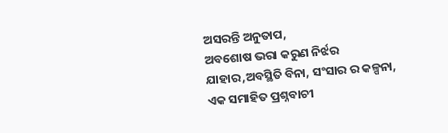ଅସରନ୍ତି ଅନୁତାପ,
ଅବଶୋଷ ଭରା କରୁଣ ନିର୍ଝର
ଯାହାର,ଅବସ୍ଥିତି ବିନା, ସଂସାର ର କଳ୍ପନା,
ଏକ ସମାହିତ ପ୍ରଶ୍ନବାଚୀ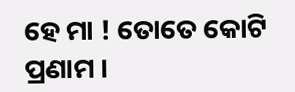ହେ ମା ! ତୋତେ କୋଟି ପ୍ରଣାମ ।